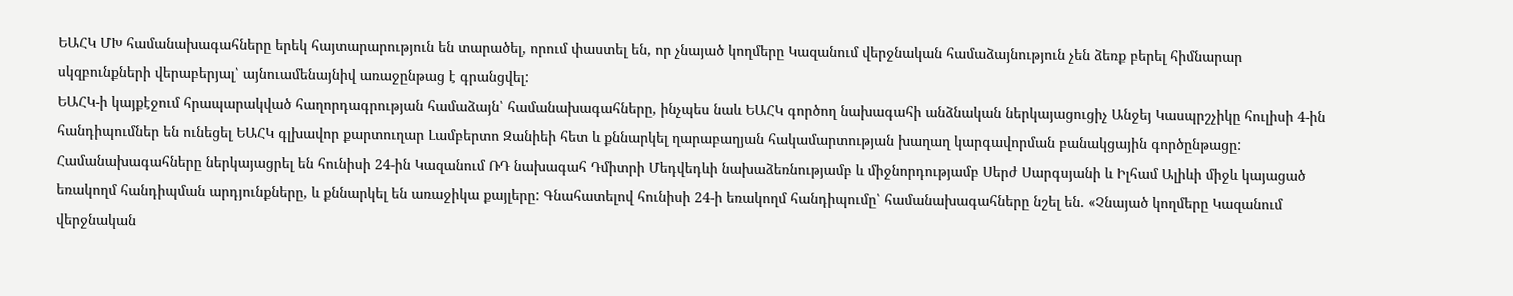ԵԱՀԿ ՄԽ համանախագահները երեկ հայտարարություն են տարածել, որում փաստել են, որ չնայած կողմերը Կազանում վերջնական համաձայնություն չեն ձեռք բերել հիմնարար սկզբունքների վերաբերյալ՝ այնուամենայնիվ առաջընթաց է գրանցվել:
ԵԱՀԿ-ի կայքէջում հրապարակված հաղորդագրության համաձայն՝ համանախագահները, ինչպես նաև ԵԱՀԿ գործող նախագահի անձնական ներկայացուցիչ Անջեյ Կասպրշչիկը հուլիսի 4-ին հանդիպումներ են ունեցել ԵԱՀԿ գլխավոր քարտուղար Լամբերտո Զանիեի հետ և քննարկել ղարաբաղյան հակամարտության խաղաղ կարգավորման բանակցային գործընթացը: Համանախագահները ներկայացրել են հունիսի 24-ին Կազանում ՌԴ նախագահ Դմիտրի Մեդվեդևի նախաձեռնությամբ և միջնորդությամբ Սերժ Սարգսյանի և Իլհամ Ալիևի միջև կայացած եռակողմ հանդիպման արդյունքները, և քննարկել են առաջիկա քայլերը: Գնահատելով հունիսի 24-ի եռակողմ հանդիպումը՝ համանախագահները նշել են. «Չնայած կողմերը Կազանում վերջնական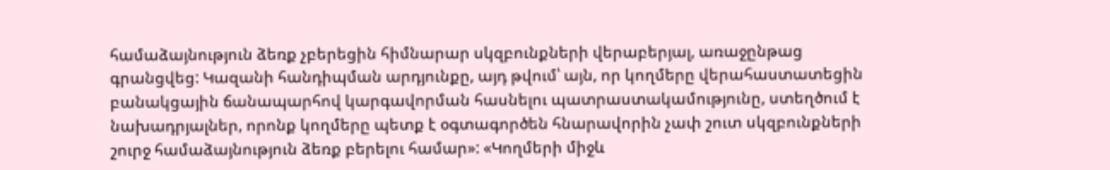համաձայնություն ձեռք չբերեցին հիմնարար սկզբունքների վերաբերյալ, առաջընթաց գրանցվեց: Կազանի հանդիպման արդյունքը, այդ թվում՝ այն, որ կողմերը վերահաստատեցին բանակցային ճանապարհով կարգավորման հասնելու պատրաստակամությունը, ստեղծում է նախադրյալներ, որոնք կողմերը պետք է օգտագործեն հնարավորին չափ շուտ սկզբունքների շուրջ համաձայնություն ձեռք բերելու համար»: «Կողմերի միջև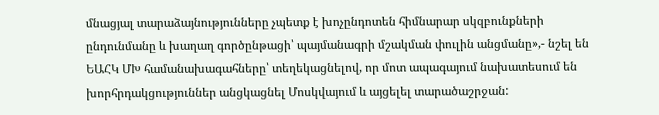մնացյալ տարաձայնությունները չպետք է խոչընդոտեն հիմնարար սկզբունքների ընդունմանը և խաղաղ գործընթացի՝ պայմանագրի մշակման փուլին անցմանը»,- նշել են ԵԱՀԿ ՄԽ համանախագահները՝ տեղեկացնելով, որ մոտ ապագայում նախատեսում են խորհրդակցություններ անցկացնել Մոսկվայում և այցելել տարածաշրջան: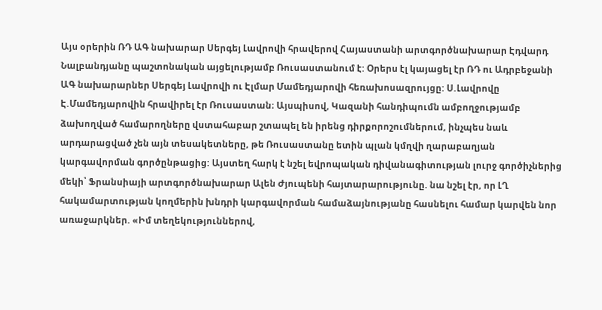Այս օրերին ՌԴ ԱԳ նախարար Սերգեյ Լավրովի հրավերով Հայաստանի արտգործնախարար Էդվարդ Նալբանդյանը պաշտոնական այցելությամբ Ռուսաստանում է: Օրերս էլ կայացել էր ՌԴ ու Ադրբեջանի ԱԳ նախարարներ Սերգեյ Լավրովի ու Էլմար Մամեդյարովի հեռախոսազրույցը: Ս.Լավրովը Է.Մամեդյարովին հրավիրել էր Ռուսաստան։ Այսպիսով, Կազանի հանդիպումն ամբողջությամբ ձախողված համարողները վստահաբար շտապել են իրենց դիրքորոշումներում, ինչպես նաև արդարացված չեն այն տեսակետները, թե Ռուսաստանը ետին պլան կմղվի ղարաբաղյան կարգավորման գործընթացից: Այստեղ հարկ է նշել եվրոպական դիվանագիտության լուրջ գործիչներից մեկի՝ Ֆրանսիայի արտգործնախարար Ալեն Ժյուպենի հայտարարությունը. նա նշել էր, որ ԼՂ հակամարտության կողմերին խնդրի կարգավորման համաձայնությանը հասնելու համար կարվեն նոր առաջարկներ. «Իմ տեղեկություններով,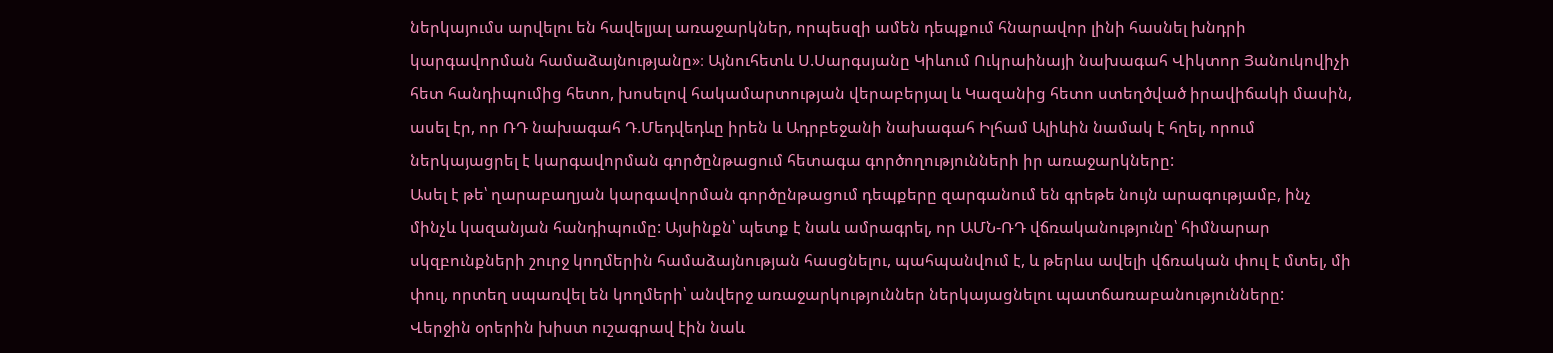ներկայումս արվելու են հավելյալ առաջարկներ, որպեսզի ամեն դեպքում հնարավոր լինի հասնել խնդրի կարգավորման համաձայնությանը»։ Այնուհետև Ս.Սարգսյանը Կիևում Ուկրաինայի նախագահ Վիկտոր Յանուկովիչի հետ հանդիպումից հետո, խոսելով հակամարտության վերաբերյալ և Կազանից հետո ստեղծված իրավիճակի մասին, ասել էր, որ ՌԴ նախագահ Դ.Մեդվեդևը իրեն և Ադրբեջանի նախագահ Իլհամ Ալիևին նամակ է հղել, որում ներկայացրել է կարգավորման գործընթացում հետագա գործողությունների իր առաջարկները:
Ասել է թե՝ ղարաբաղյան կարգավորման գործընթացում դեպքերը զարգանում են գրեթե նույն արագությամբ, ինչ մինչև կազանյան հանդիպումը: Այսինքն՝ պետք է նաև ամրագրել, որ ԱՄՆ-ՌԴ վճռականությունը՝ հիմնարար սկզբունքների շուրջ կողմերին համաձայնության հասցնելու, պահպանվում է, և թերևս ավելի վճռական փուլ է մտել, մի փուլ, որտեղ սպառվել են կողմերի՝ անվերջ առաջարկություններ ներկայացնելու պատճառաբանությունները:
Վերջին օրերին խիստ ուշագրավ էին նաև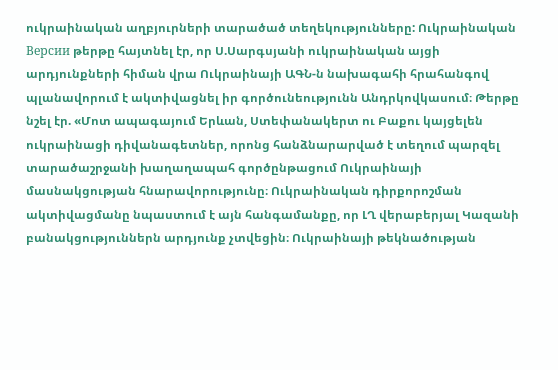ուկրաինական աղբյուրների տարածած տեղեկությունները: Ուկրաինական Версии թերթը հայտնել էր, որ Ս.Սարգսյանի ուկրաինական այցի արդյունքների հիման վրա Ուկրաինայի ԱԳՆ-ն նախագահի հրահանգով պլանավորում է ակտիվացնել իր գործունեությունն Անդրկովկասում։ Թերթը նշել էր. «Մոտ ապագայում Երևան, Ստեփանակերտ ու Բաքու կայցելեն ուկրաինացի դիվանագետներ, որոնց հանձնարարված է տեղում պարզել տարածաշրջանի խաղաղապահ գործընթացում Ուկրաինայի մասնակցության հնարավորությունը։ Ուկրաինական դիրքորոշման ակտիվացմանը նպաստում է այն հանգամանքը, որ ԼՂ վերաբերյալ Կազանի բանակցություններն արդյունք չտվեցին։ Ուկրաինայի թեկնածության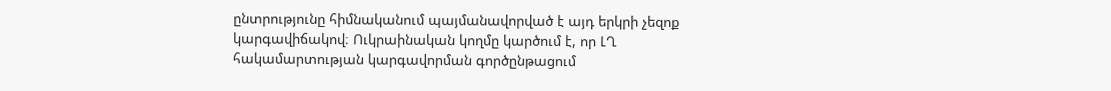ընտրությունը հիմնականում պայմանավորված է այդ երկրի չեզոք կարգավիճակով։ Ուկրաինական կողմը կարծում է, որ ԼՂ հակամարտության կարգավորման գործընթացում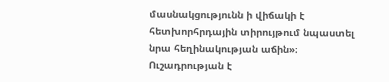մասնակցությունն ի վիճակի է հետխորհրդային տիրույթում նպաստել նրա հեղինակության աճին»։
Ուշադրության է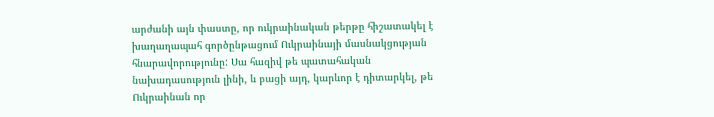արժանի այն փաստը, որ ուկրաինական թերթը հիշատակել է խաղաղապահ գործընթացում Ուկրաինայի մասնակցության հնարավորությունը: Սա հազիվ թե պատահական նախադասություն լինի, և բացի այդ, կարևոր է դիտարկել, թե Ուկրաինան որ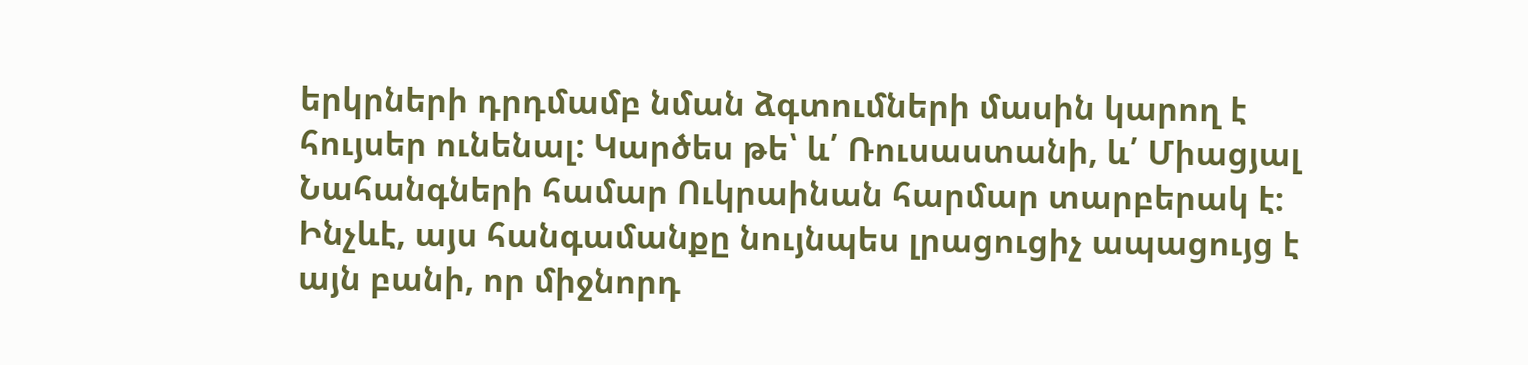երկրների դրդմամբ նման ձգտումների մասին կարող է հույսեր ունենալ: Կարծես թե՝ և՛ Ռուսաստանի, և՛ Միացյալ Նահանգների համար Ուկրաինան հարմար տարբերակ է: Ինչևէ, այս հանգամանքը նույնպես լրացուցիչ ապացույց է այն բանի, որ միջնորդ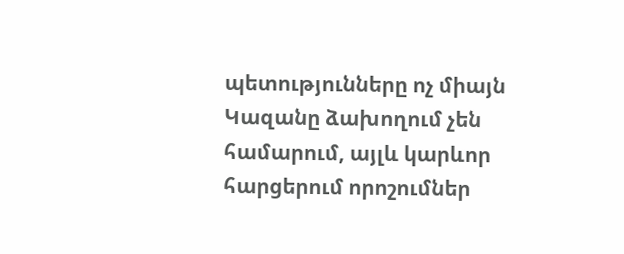պետությունները ոչ միայն Կազանը ձախողում չեն համարում, այլև կարևոր հարցերում որոշումներ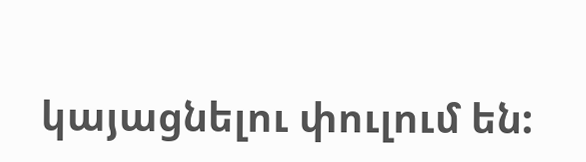կայացնելու փուլում են: